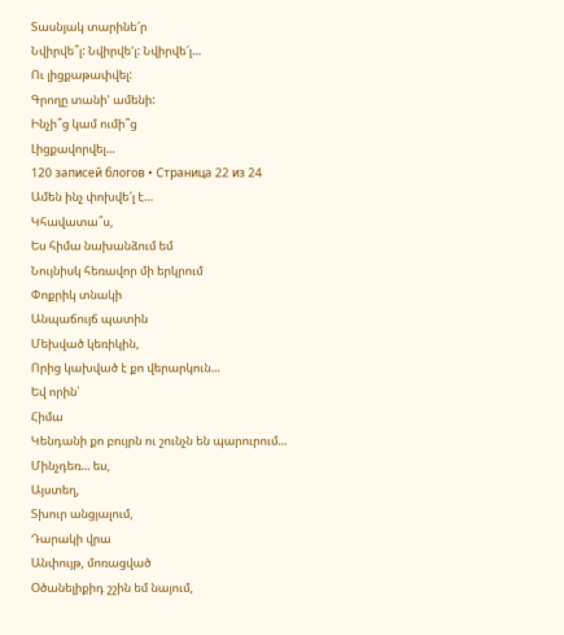Տասնյակ տարինե՜ր
Նվիրվե՞լ: Նվիրվե'լ: Նվիրվե՜լ...
Ու լիցքաթափվել:
Գրողը տանի' ամենի:
Ինչի՞ց կամ ումի՞ց
Լիցքավորվել...
120 записей блогов • Страница 22 из 24
Ամեն ինչ փոխվե՜լ է...
Կհավատա՞ս,
Ես հիմա նախանձում եմ
Նույնիսկ հեռավոր մի երկրում
Փոքրիկ տնակի
Անպաճույճ պատին
Մեխված կեռիկին,
Որից կախված է քո վերարկուն...
Եվ որին՝
Հիմա
Կենդանի քո բույրն ու շունչն են պարուրում...
Մինչդեռ... ես,
Այստեղ,
Տխուր անցյալում,
Դարակի վրա
Անփույթ, մոռացված
Օծանելիքիդ շշին եմ նայում,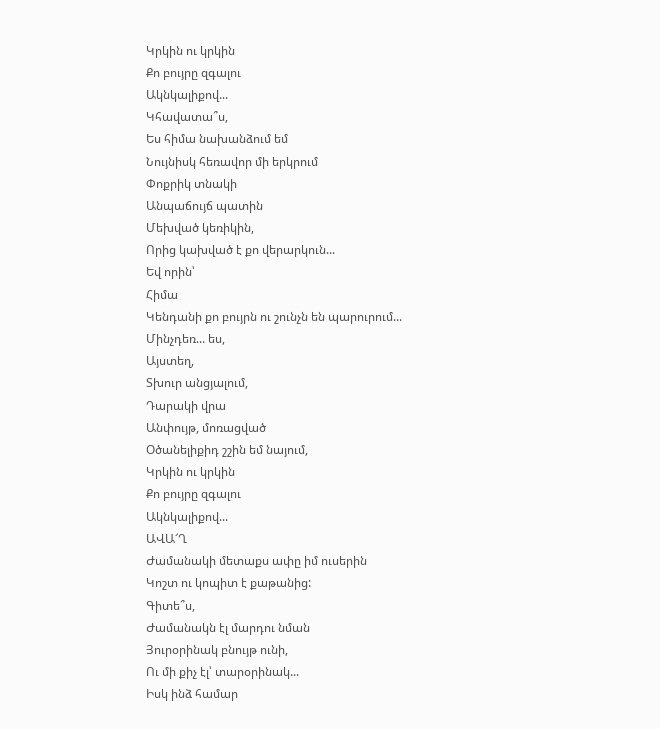Կրկին ու կրկին
Քո բույրը զգալու
Ակնկալիքով...
Կհավատա՞ս,
Ես հիմա նախանձում եմ
Նույնիսկ հեռավոր մի երկրում
Փոքրիկ տնակի
Անպաճույճ պատին
Մեխված կեռիկին,
Որից կախված է քո վերարկուն...
Եվ որին՝
Հիմա
Կենդանի քո բույրն ու շունչն են պարուրում...
Մինչդեռ... ես,
Այստեղ,
Տխուր անցյալում,
Դարակի վրա
Անփույթ, մոռացված
Օծանելիքիդ շշին եմ նայում,
Կրկին ու կրկին
Քո բույրը զգալու
Ակնկալիքով...
ԱՎԱ՜Ղ
Ժամանակի մետաքս ափը իմ ուսերին
Կոշտ ու կոպիտ է քաթանից:
Գիտե՞ս,
Ժամանակն էլ մարդու նման
Յուրօրինակ բնույթ ունի,
Ու մի քիչ էլ՝ տարօրինակ...
Իսկ ինձ համար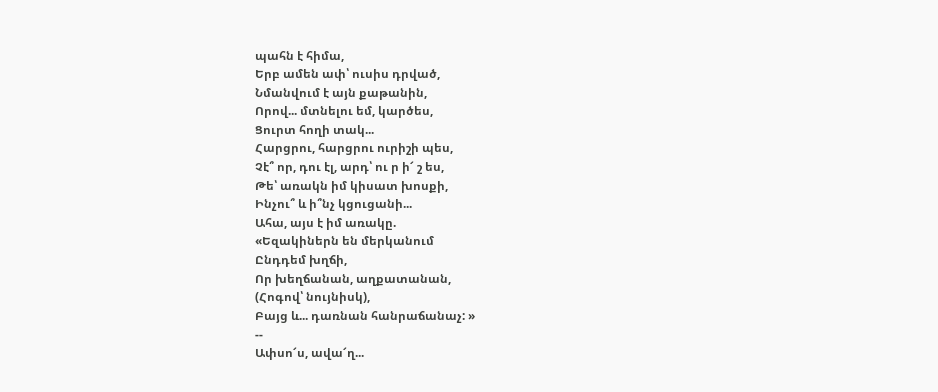պահն է հիմա,
Երբ ամեն ափ՝ ուսիս դրված,
Նմանվում է այն քաթանին,
Որով... մտնելու եմ, կարծես,
Ցուրտ հողի տակ...
Հարցրու, հարցրու ուրիշի պես,
Չէ՞ որ, դու էլ, արդ՝ ու ր ի՜ շ ես,
Թե՝ առակն իմ կիսատ խոսքի,
Ինչու՞ և ի՞նչ կցուցանի...
Ահա, այս է իմ առակը.
«Եզակիներն են մերկանում
Ընդդեմ խղճի,
Որ խեղճանան, աղքատանան,
(Հոգով՝ նույնիսկ),
Բայց և... դառնան հանրաճանաչ: »
--
Ափսո՜ս, ավա՜ղ...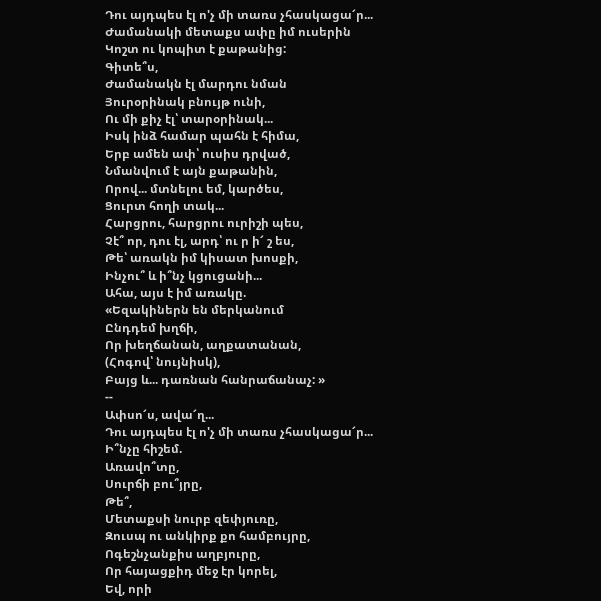Դու այդպես էլ ո'չ մի տառս չհասկացա՜ր...
Ժամանակի մետաքս ափը իմ ուսերին
Կոշտ ու կոպիտ է քաթանից:
Գիտե՞ս,
Ժամանակն էլ մարդու նման
Յուրօրինակ բնույթ ունի,
Ու մի քիչ էլ՝ տարօրինակ...
Իսկ ինձ համար պահն է հիմա,
Երբ ամեն ափ՝ ուսիս դրված,
Նմանվում է այն քաթանին,
Որով... մտնելու եմ, կարծես,
Ցուրտ հողի տակ...
Հարցրու, հարցրու ուրիշի պես,
Չէ՞ որ, դու էլ, արդ՝ ու ր ի՜ շ ես,
Թե՝ առակն իմ կիսատ խոսքի,
Ինչու՞ և ի՞նչ կցուցանի...
Ահա, այս է իմ առակը.
«Եզակիներն են մերկանում
Ընդդեմ խղճի,
Որ խեղճանան, աղքատանան,
(Հոգով՝ նույնիսկ),
Բայց և... դառնան հանրաճանաչ: »
--
Ափսո՜ս, ավա՜ղ...
Դու այդպես էլ ո'չ մի տառս չհասկացա՜ր...
Ի՞նչը հիշեմ.
Առավո՞տը,
Սուրճի բու՞յրը,
Թե՞,
Մետաքսի նուրբ զեփյուռը,
Զուսպ ու անկիրք քո համբույրը,
Ոգեշնչանքիս աղբյուրը,
Որ հայացքիդ մեջ էր կորել,
Եվ, որի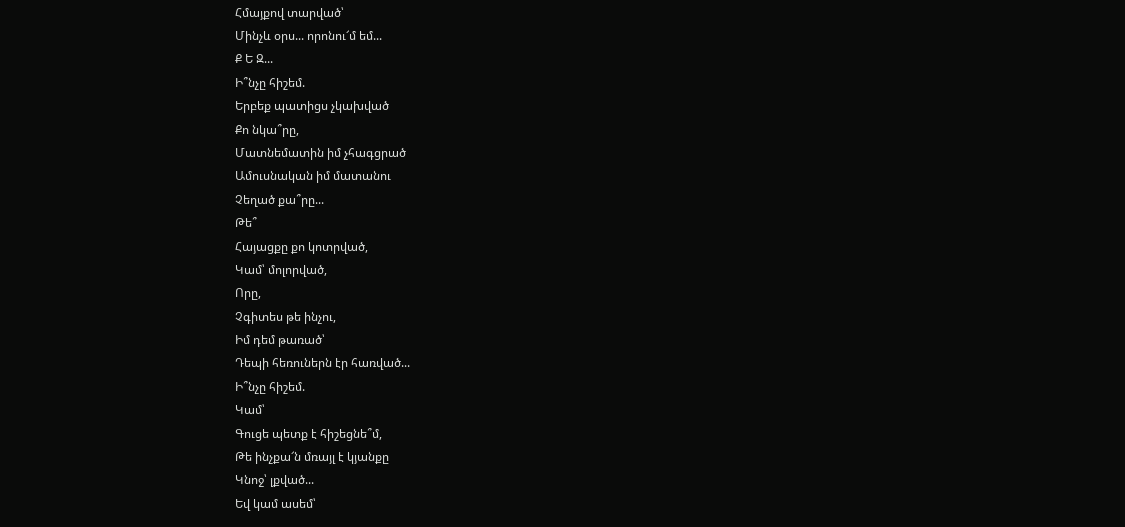Հմայքով տարված՝
Մինչև օրս... որոնու՜մ եմ...
Ք Ե Զ...
Ի՞նչը հիշեմ.
Երբեք պատիցս չկախված
Քո նկա՞րը,
Մատնեմատին իմ չհագցրած
Ամուսնական իմ մատանու
Չեղած քա՞րը...
Թե՞
Հայացքը քո կոտրված,
Կամ՝ մոլորված,
Որը,
Չգիտես թե ինչու,
Իմ դեմ թառած՝
Դեպի հեռուներն էր հառված...
Ի՞նչը հիշեմ.
Կամ՝
Գուցե պետք է հիշեցնե՞մ,
Թե ինչքա՜ն մռայլ է կյանքը
Կնոջ՝ լքված...
Եվ կամ ասեմ՝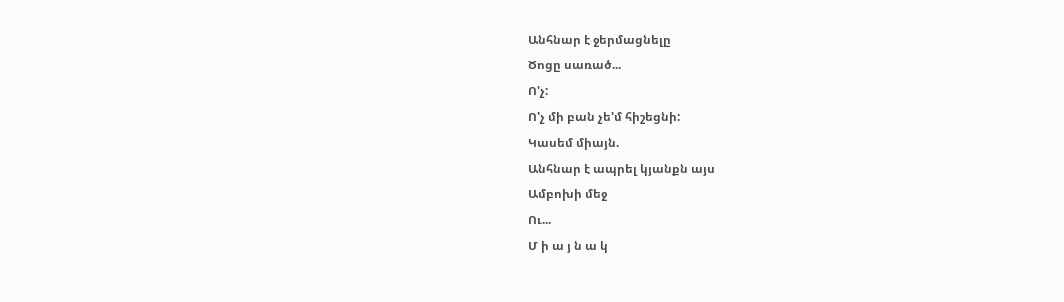Անհնար է ջերմացնելը
Ծոցը սառած...
Ո'չ:
Ո'չ մի բան չե'մ հիշեցնի:
Կասեմ միայն.
Անհնար է ապրել կյանքն այս
Ամբոխի մեջ
Ու...
Մ ի ա յ ն ա կ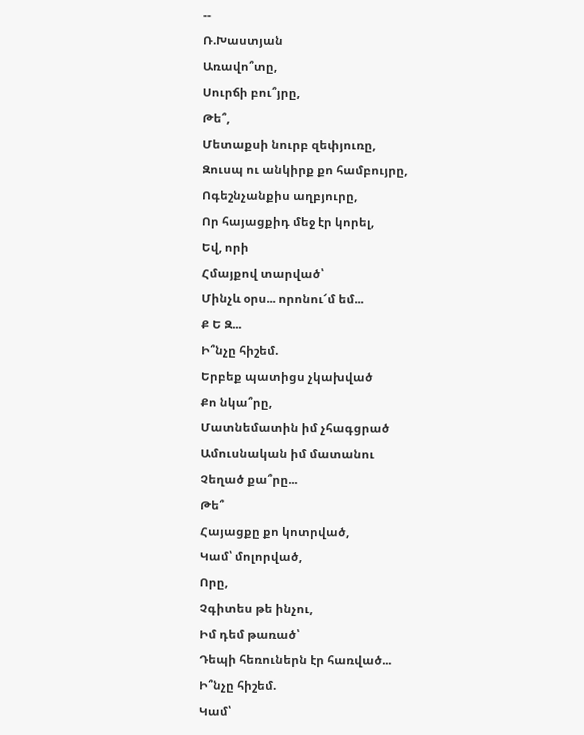--
Ռ.Խաստյան
Առավո՞տը,
Սուրճի բու՞յրը,
Թե՞,
Մետաքսի նուրբ զեփյուռը,
Զուսպ ու անկիրք քո համբույրը,
Ոգեշնչանքիս աղբյուրը,
Որ հայացքիդ մեջ էր կորել,
Եվ, որի
Հմայքով տարված՝
Մինչև օրս... որոնու՜մ եմ...
Ք Ե Զ...
Ի՞նչը հիշեմ.
Երբեք պատիցս չկախված
Քո նկա՞րը,
Մատնեմատին իմ չհագցրած
Ամուսնական իմ մատանու
Չեղած քա՞րը...
Թե՞
Հայացքը քո կոտրված,
Կամ՝ մոլորված,
Որը,
Չգիտես թե ինչու,
Իմ դեմ թառած՝
Դեպի հեռուներն էր հառված...
Ի՞նչը հիշեմ.
Կամ՝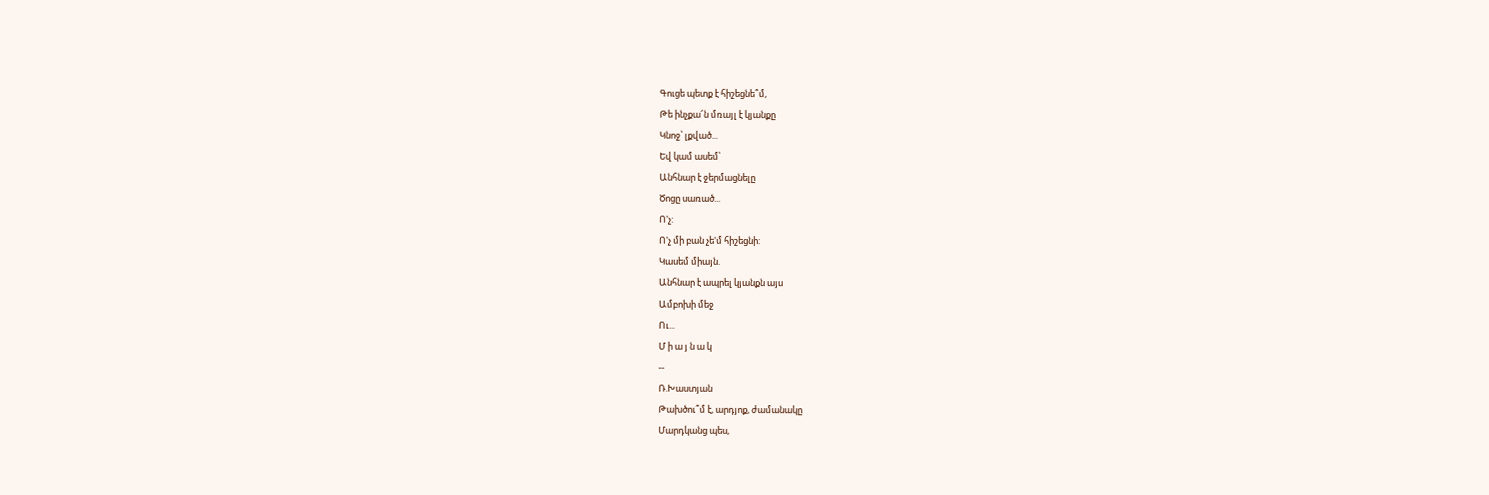Գուցե պետք է հիշեցնե՞մ,
Թե ինչքա՜ն մռայլ է կյանքը
Կնոջ՝ լքված...
Եվ կամ ասեմ՝
Անհնար է ջերմացնելը
Ծոցը սառած...
Ո'չ:
Ո'չ մի բան չե'մ հիշեցնի:
Կասեմ միայն.
Անհնար է ապրել կյանքն այս
Ամբոխի մեջ
Ու...
Մ ի ա յ ն ա կ
--
Ռ.Խաստյան
Թախծու՞մ է, արդյոք, ժամանակը
Մարդկանց պես,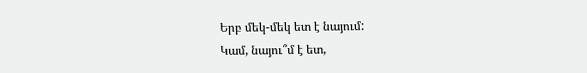Երբ մեկ-մեկ ետ է նայում:
Կամ, նայու՞մ է ետ,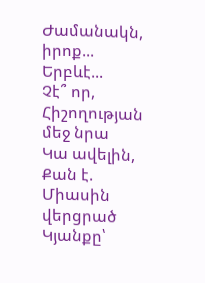Ժամանակն, իրոք...
Երբևէ...
Չէ՞ որ,
Հիշողության մեջ նրա
Կա ավելին,
Քան է.
Միասին վերցրած
Կյանքը՝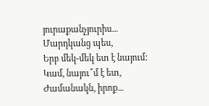յուրաքանչյուրիս...
Մարդկանց պես,
Երբ մեկ-մեկ ետ է նայում:
Կամ, նայու՞մ է ետ,
Ժամանակն, իրոք...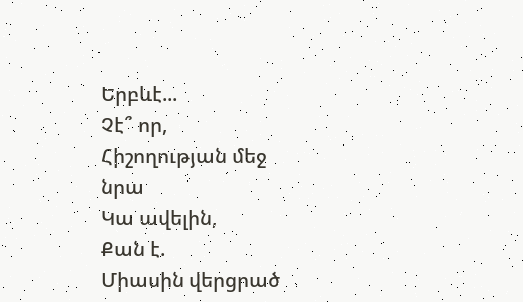Երբևէ...
Չէ՞ որ,
Հիշողության մեջ նրա
Կա ավելին,
Քան է.
Միասին վերցրած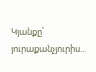Կյանքը՝ յուրաքանչյուրիս...